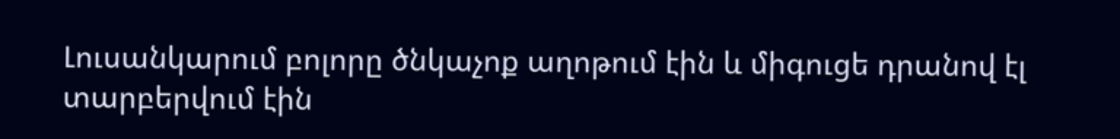Լուսանկարում բոլորը ծնկաչոք աղոթում էին և միգուցե դրանով էլ տարբերվում էին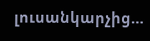լուսանկարչից…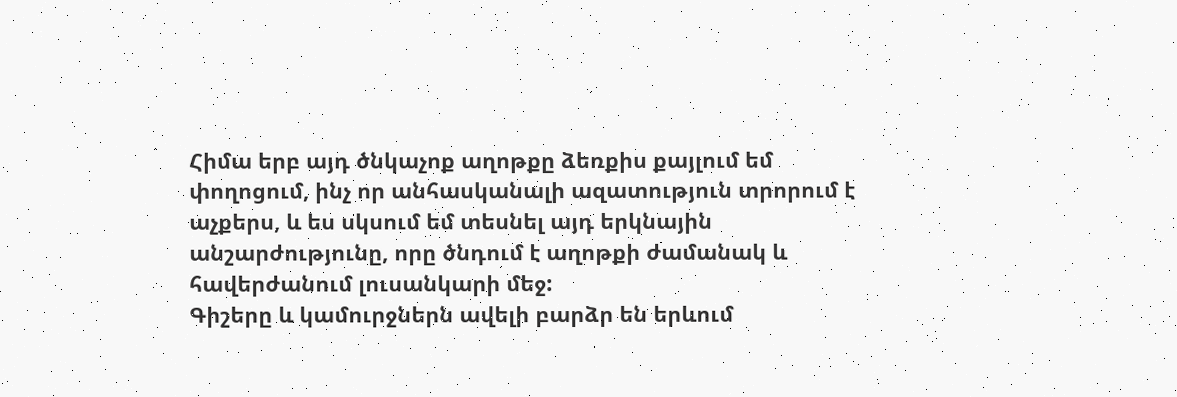Հիմա երբ այդ ծնկաչոք աղոթքը ձեռքիս քայլում եմ փողոցում, ինչ որ անհասկանալի ազատություն տրորում է աչքերս, և ես սկսում եմ տեսնել այդ երկնային անշարժությունը, որը ծնդում է աղոթքի ժամանակ և հավերժանում լուսանկարի մեջ:
Գիշերը և կամուրջներն ավելի բարձր են երևում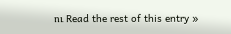ու Read the rest of this entry »